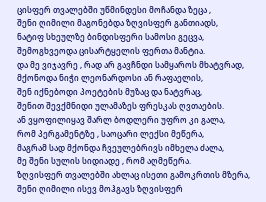ცისფერ თვალებში უწმინდესი მოჩანდა ზეცა ,
შენი ღიმილი მაგონებდა ზღვისფერ განთიადს,
ნატიფ სხეულზე ბინდისფერი სამოსი გეცვა,
შემოგხვეოდა ცისარტყელის ფერთა მანტია.
და მე ვიჯავრე , რად არ გავჩნდი სამყაროს მხატვრად,
მქონოდა ნიჭი ლეონარდოსი ან რაფაელის,
შენ იქნებოდი პოეტების მუზაც და ნატვრაც,
შენით შევქმნიდი ულამაზეს ფრესკას ღვთაების.
ან ვყოფილიყავ შარლ ბოდლერი უფრო კი გალა,
რომ პერგამენტზე , საოცარი ლექსი მეწერა,
მაგრამ სად მქონდა ჩვეულებრივს იმხელა ძალა,
მე შენი სულის სიდიადე , რომ აღმეწერა.
ზღვისფერ თვალებში ახლაც ისეთი გამოკრთის მზერა,
შენი ღიმილი ისევ მოჰგავს ზღვისფერ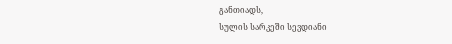განთიადს,
სულის სარკეში სევდიანი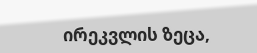ირეკვლის ზეცა,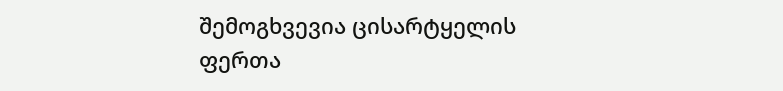შემოგხვევია ცისარტყელის ფერთა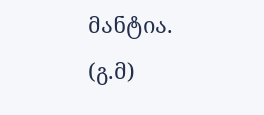მანტია.
(გ.მ)